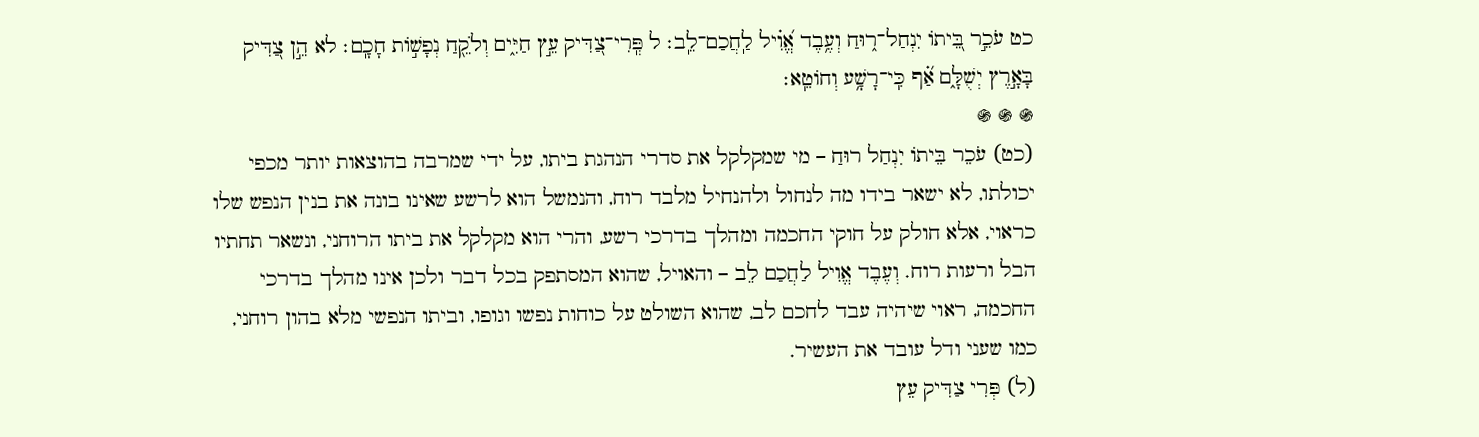כט עֹכֵ֣ר בֵּ֭יתוֹ יִנְחַל־ר֑וּחַ וְעֶ֥בֶד אֱ֝וִ֗יל לַֽחֲכַם־לֵֽב׃ ל פְּֽרִי־צַ֭דִּיק עֵ֣ץ חַיִּ֑ים וְלֹקֵ֖חַ נְפָשׁ֣וֹת חָכָֽם׃ לא הֵ֣ן צַ֭דִּיק בָּאָ֣רֶץ יְשֻׁלָּ֑ם אַ֗֝ף כִּֽי־רָשָׁ֥ע וְחוֹטֵֽא׃
֍ ֍ ֍
(כט) עֹכֵר בֵּיתוֹ יִנְחַל רוּחַ – מי שמקלקל את סדרי הנהגת ביתו, על ידי שמרבה בהוצאות יותר מכפי יכולתו, לא ישאר בידו מה לנחול ולהנחיל מלבד רוח, והנמשל הוא לרשע שאינו בונה את בנין הנפש שלו כראוי, אלא חולק על חוקי החכמה ומהלך בדרכי רשע, והרי הוא מקלקל את ביתו הרוחני, ונשאר תחתיו הבל ורעות רוח. וְעֶבֶד אֱוִיל לַחֲכַם לֵב – והאויל, שהוא המסתפק בכל דבר ולכן אינו מהלך בדרכי החכמה, ראוי שיהיה עבד לחכם לב, שהוא השולט על כוחות נפשו וגופו, וביתו הנפשי מלא בהון רוחני, כמו שעני ודל עובד את העשיר.
(ל) פְּרִי צַדִּיק עֵץ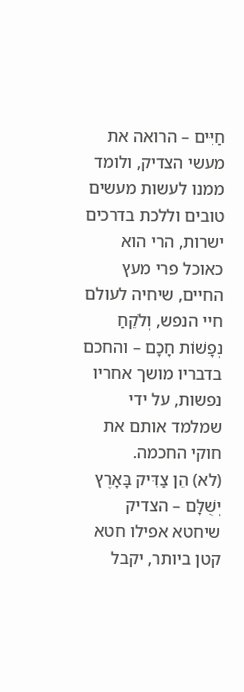חַיִּים – הרואה את מעשי הצדיק, ולומד ממנו לעשות מעשים טובים וללכת בדרכים ישרות, הרי הוא כאוכל פרי מעץ החיים, שיחיה לעולם חיי הנפש, וְלֹקֵחַ נְפָשׁוֹת חָכָם – והחכם בדבריו מושך אחריו נפשות, על ידי שמלמד אותם את חוקי החכמה.
(לא) הֵן צַדִּיק בָּאָרֶץ יְשֻׁלָּם – הצדיק שיחטא אפילו חטא קטן ביותר, יקבל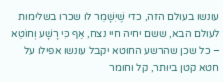עונשו בעולם הזה, כדי שֶׁיִשָׁמֵר לו שכרו בשלימות לעולם הבא, ששם יחיה חיי נצח, אַף כִּי רָשָׁע וְחוֹטֵא – כל שכן שהרשע החוטא יקבל עונשו אפילו על חטא קטן ביותר, קל וחומר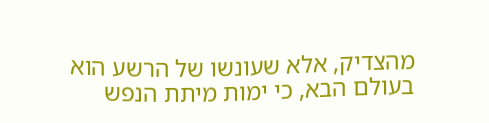מהצדיק, אלא שעונשו של הרשע הוא בעולם הבא, כי ימות מיתת הנפש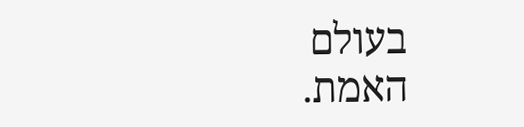בעולם האמת.